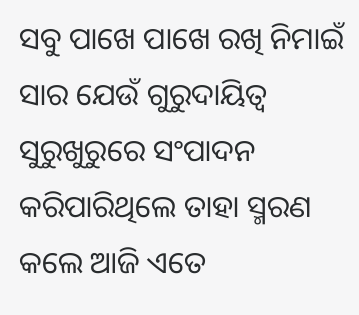ସବୁ ପାଖେ ପାଖେ ରଖି ନିମାଇଁ ସାର ଯେଉଁ ଗୁରୁଦାୟିତ୍ବ ସୁରୁଖୁରୁରେ ସଂପାଦନ କରିପାରିଥିଲେ ତାହା ସ୍ମରଣ କଲେ ଆଜି ଏତେ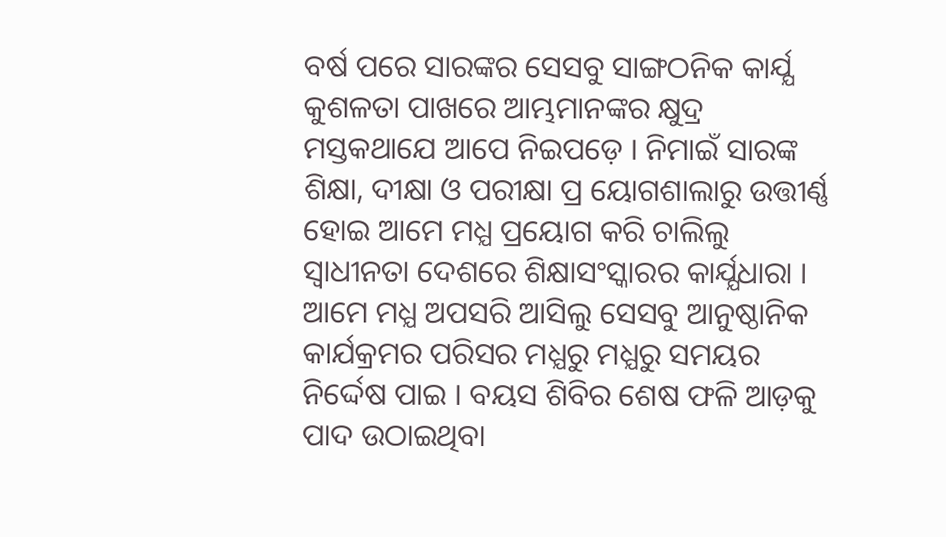ବର୍ଷ ପରେ ସାରଙ୍କର ସେସବୁ ସାଙ୍ଗଠନିକ କାର୍ଯ୍ଯ କୁଶଳତା ପାଖରେ ଆମ୍ଭମାନଙ୍କର କ୍ଷୁଦ୍ର ମସ୍ତକଥାଯେ ଆପେ ନିଇପଡ଼େ । ନିମାଇଁ ସାରଙ୍କ ଶିକ୍ଷା, ଦୀକ୍ଷା ଓ ପରୀକ୍ଷା ପ୍ର ୟୋଗଶାଲାରୁ ଉତ୍ତୀର୍ଣ୍ଣ ହୋଇ ଆମେ ମଧ୍ଯ ପ୍ରୟୋଗ କରି ଚାଲିଲୁ ସ୍ବାଧୀନତା ଦେଶରେ ଶିକ୍ଷାସଂସ୍କାରର କାର୍ଯ୍ଯଧାରା । ଆମେ ମଧ୍ଯ ଅପସରି ଆସିଲୁ ସେସବୁ ଆନୁଷ୍ଠାନିକ କାର୍ଯକ୍ରମର ପରିସର ମଧ୍ଯରୁ ମଧ୍ଯରୁ ସମୟର ନିର୍ଦ୍ଦେଷ ପାଇ । ବୟସ ଶିବିର ଶେଷ ଫଳି ଆଡ଼କୁ ପାଦ ଉଠାଇଥିବା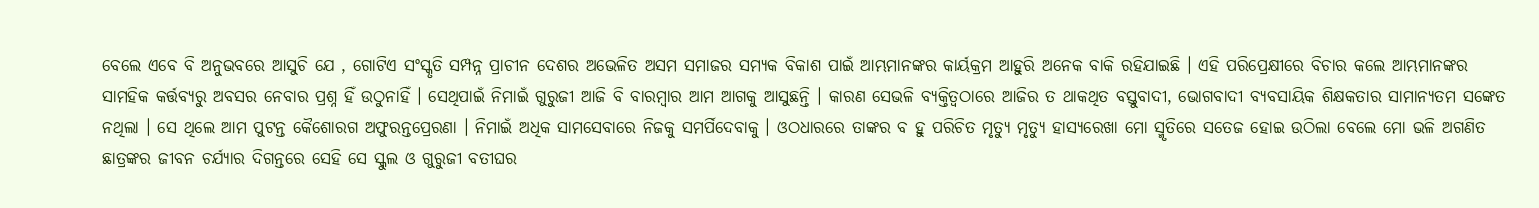ବେଲେ ଏବେ ବି ଅନୁଭବରେ ଆସୁଚି ଯେ , ଗୋଟିଏ ସଂସ୍କୃତି ସମ୍ପନ୍ନ ପ୍ରାଚୀନ ଦେଶର ଅଭେଳିତ ଅସମ ସମାଜର ସମ୍ଯକ ବିକାଶ ପାଇଁ ଆମ୍ଭମାନଙ୍କର କାର୍ୟକ୍ରମ ଆହୁରି ଅନେକ ବାକି ରହିଯାଇଛି । ଏହି ପରିପ୍ରେକ୍ଷୀରେ ବିଚାର କଲେ ଆମ୍ଭମାନଙ୍କର ସାମହିକ କର୍ତ୍ତବ୍ଯରୁ ଅବସର ନେବାର ପ୍ରଶ୍ନ ହିଁ ଉଠୁନାହିଁ । ସେଥିପାଇଁ ନିମାଇଁ ଗୁରୁଜୀ ଆଜି ବି ବାରମ୍ବାର ଆମ ଆଗକୁ ଆସୁଛନ୍ତି । କାରଣ ସେଭଳି ବ୍ଯକ୍ତିତ୍ବଠାରେ ଆଜିର ତ ଥାକଥିତ ବସ୍ତୁବାଦୀ, ଭୋଗବାଦୀ ବ୍ଯବସାୟିକ ଶିକ୍ଷକତାର ସାମାନ୍ଯତମ ସଙ୍କେତ ନଥିଲା । ସେ ଥିଲେ ଆମ ପୁଟନ୍ତ କୈଶୋରଗ ଅଫୁରନ୍ତପ୍ରେରଣା । ନିମାଇଁ ଅଧିକ ସାମସେବାରେ ନିଜକୁ ସମର୍ପିଦେବାକୁ । ଓଠଧାରରେ ତାଙ୍କର ବ ହୁ ପରିଚିତ ମୃତ୍ଯୁ ମୃତ୍ଯୁ ହାସ୍ଯରେଖା ମୋ ସ୍ମୃତିରେ ସତେଜ ହୋଇ ଉଠିଲା ବେଲେ ମୋ ଭଳି ଅଗଣିତ ଛାତ୍ରଙ୍କର ଜୀବନ ଚର୍ଯ୍ଯାର ଦିଗନ୍ତରେ ସେହି ସେ ସ୍କୁଲ ଓ ଗୁରୁଜୀ ବତୀଘର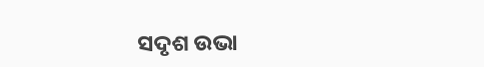ସଦୃଶ ଉଭା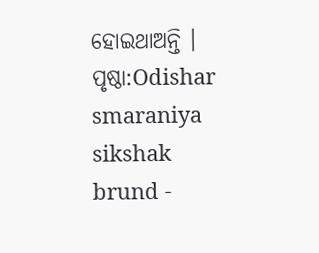ହୋଇଥାଅନ୍ତି ।
ପୃଷ୍ଠା:Odishar smaraniya sikshak brund -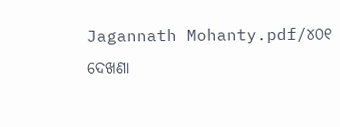Jagannath Mohanty.pdf/୪୦୧
ଦେଖଣା